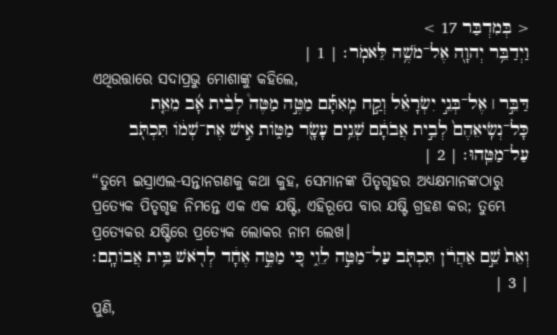< בְּמִדְבַּר 17 >
וַיְדַבֵּ֥ר יְהוָ֖ה אֶל־מֹשֶׁ֥ה לֵּאמֹֽר׃ | 1 |
ଏଥିଉତ୍ତାରେ ସଦାପ୍ରଭୁ ମୋଶାଙ୍କୁ କହିଲେ,
דַּבֵּ֣ר ׀ אֶל־בְּנֵ֣י יִשְׂרָאֵ֗ל וְקַ֣ח מֵֽאִתָּ֡ם מַטֶּ֣ה מַטֶּה֩ לְבֵ֨ית אָ֜ב מֵאֵ֤ת כָּל־נְשִֽׂיאֵהֶם֙ לְבֵ֣ית אֲבֹתָ֔ם שְׁנֵ֥ים עָשָׂ֖ר מַטּ֑וֹת אִ֣ישׁ אֶת־שְׁמ֔וֹ תִּכְתֹּ֖ב עַל־מַטֵּֽהוּ׃ | 2 |
“ତୁମ୍ଭେ ଇସ୍ରାଏଲ-ସନ୍ତାନଗଣକୁ କଥା କୁହ, ସେମାନଙ୍କ ପିତୃଗୃହର ଅଧ୍ୟକ୍ଷମାନଙ୍କଠାରୁ ପ୍ରତ୍ୟେକ ପିତୃଗୃହ ନିମନ୍ତେ ଏକ ଏକ ଯଷ୍ଟି, ଏହିରୂପେ ବାର ଯଷ୍ଟି ଗ୍ରହଣ କର; ତୁମ୍ଭେ ପ୍ରତ୍ୟେକର ଯଷ୍ଟିରେ ପ୍ରତ୍ୟେକ ଲୋକର ନାମ ଲେଖ।
וְאֵת֙ שֵׁ֣ם אַהֲרֹ֔ן תִּכְתֹּ֖ב עַל־מַטֵּ֣ה לֵוִ֑י כִּ֚י מַטֶּ֣ה אֶחָ֔ד לְרֹ֖אשׁ בֵּ֥ית אֲבוֹתָֽם׃ | 3 |
ପୁଣି,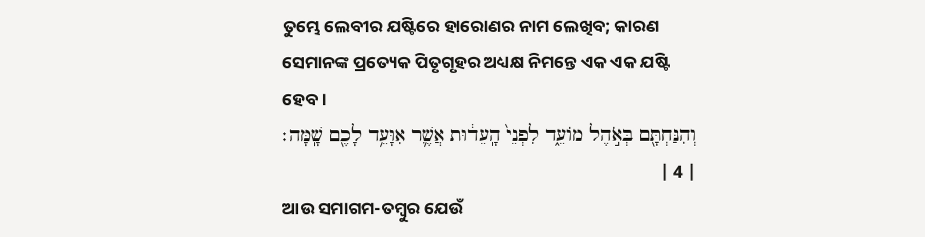ତୁମ୍ଭେ ଲେବୀର ଯଷ୍ଟିରେ ହାରୋଣର ନାମ ଲେଖିବ; କାରଣ ସେମାନଙ୍କ ପ୍ରତ୍ୟେକ ପିତୃଗୃହର ଅଧ୍ୟକ୍ଷ ନିମନ୍ତେ ଏକ ଏକ ଯଷ୍ଟି ହେବ।
וְהִנַּחְתָּ֖ם בְּאֹ֣הֶל מוֹעֵ֑ד לִפְנֵי֙ הָֽעֵד֔וּת אֲשֶׁ֛ר אִוָּעֵ֥ד לָכֶ֖ם שָֽׁמָּה׃ | 4 |
ଆଉ ସମାଗମ-ତମ୍ବୁର ଯେଉଁ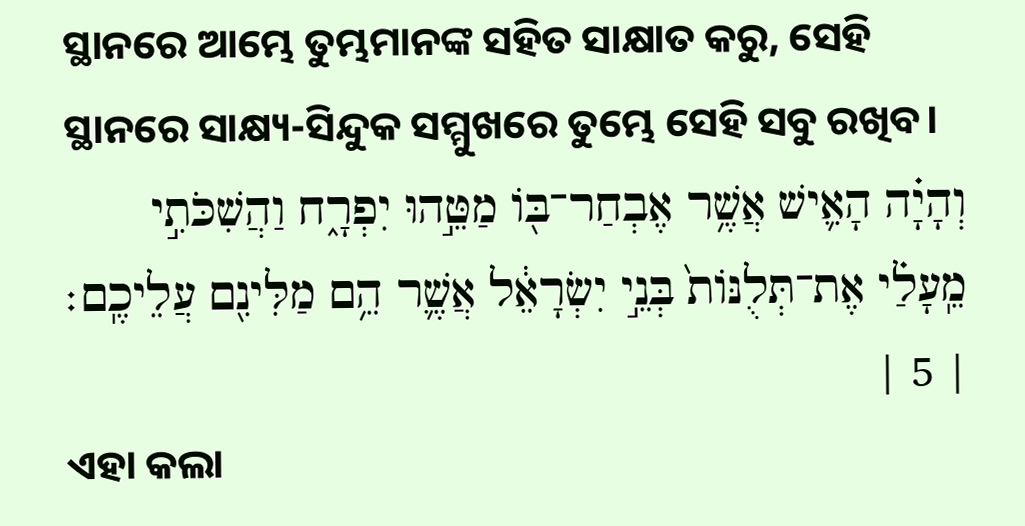ସ୍ଥାନରେ ଆମ୍ଭେ ତୁମ୍ଭମାନଙ୍କ ସହିତ ସାକ୍ଷାତ କରୁ, ସେହି ସ୍ଥାନରେ ସାକ୍ଷ୍ୟ-ସିନ୍ଦୁକ ସମ୍ମୁଖରେ ତୁମ୍ଭେ ସେହି ସବୁ ରଖିବ।
וְהָיָ֗ה הָאִ֛ישׁ אֲשֶׁ֥ר אֶבְחַר־בּ֖וֹ מַטֵּ֣הוּ יִפְרָ֑ח וַהֲשִׁכֹּתִ֣י מֵֽעָלַ֗י אֶת־תְּלֻנּוֹת֙ בְּנֵ֣י יִשְׂרָאֵ֔ל אֲשֶׁ֛ר הֵ֥ם מַלִּינִ֖ם עֲלֵיכֶֽם׃ | 5 |
ଏହା କଲା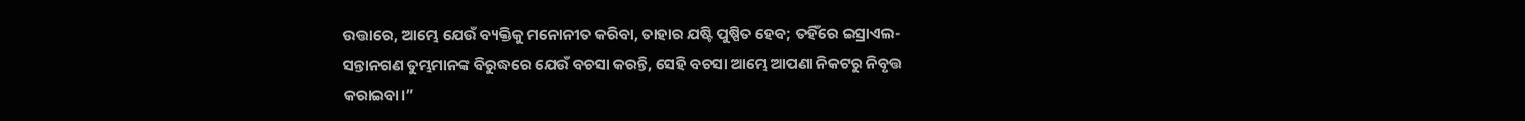ଉତ୍ତାରେ, ଆମ୍ଭେ ଯେଉଁ ବ୍ୟକ୍ତିକୁ ମନୋନୀତ କରିବା, ତାହାର ଯଷ୍ଟି ପୁଷ୍ପିତ ହେବ; ତହିଁରେ ଇସ୍ରାଏଲ-ସନ୍ତାନଗଣ ତୁମ୍ଭମାନଙ୍କ ବିରୁଦ୍ଧରେ ଯେଉଁ ବଚସା କରନ୍ତି, ସେହି ବଚସା ଆମ୍ଭେ ଆପଣା ନିକଟରୁ ନିବୃତ୍ତ କରାଇବା।”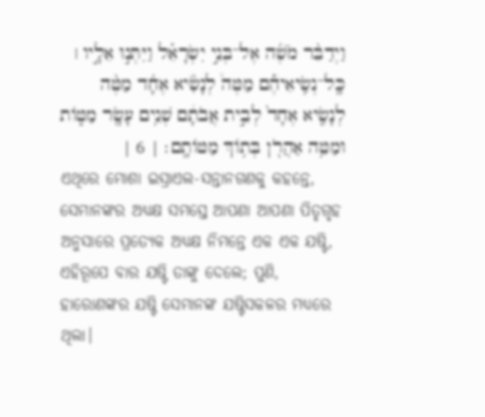וַיְדַבֵּ֨ר מֹשֶׁ֜ה אֶל־בְּנֵ֣י יִשְׂרָאֵ֗ל וַיִּתְּנ֣וּ אֵלָ֣יו ׀ כָּֽל־נְשִֽׂיאֵיהֶ֡ם מַטֶּה֩ לְנָשִׂ֨יא אֶחָ֜ד מַטֶּ֨ה לְנָשִׂ֤יא אֶחָד֙ לְבֵ֣ית אֲבֹתָ֔ם שְׁנֵ֥ים עָשָׂ֖ר מַטּ֑וֹת וּמַטֵּ֥ה אַהֲרֹ֖ן בְּת֥וֹךְ מַטּוֹתָֽם׃ | 6 |
ଏଥିରେ ମୋଶା ଇସ୍ରାଏଲ-ସନ୍ତାନଗଣକୁ କହନ୍ତେ, ସେମାନଙ୍କର ଅଧ୍ୟକ୍ଷ ସମସ୍ତେ ଆପଣା ଆପଣା ପିତୃଗୃହ ଅନୁସାରେ ପ୍ରତ୍ୟେକ ଅଧ୍ୟକ୍ଷ ନିମନ୍ତେ ଏକ ଏକ ଯଷ୍ଟି, ଏହିରୂପେ ବାର ଯଷ୍ଟି ତାଙ୍କୁ ଦେଲେ; ପୁଣି, ହାରୋଣଙ୍କର ଯଷ୍ଟି ସେମାନଙ୍କ ଯଷ୍ଟିସକଳର ମଧ୍ୟରେ ଥିଲା।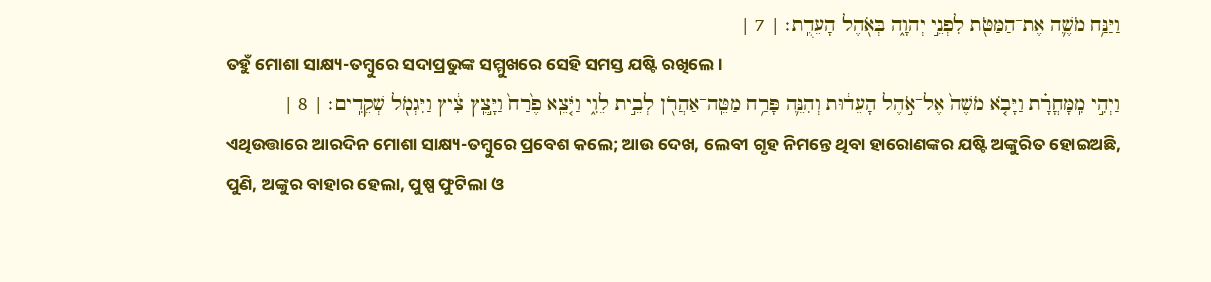וַיַּנַּ֥ח מֹשֶׁ֛ה אֶת־הַמַּטֹּ֖ת לִפְנֵ֣י יְהוָ֑ה בְּאֹ֖הֶל הָעֵדֻֽת׃ | 7 |
ତହୁଁ ମୋଶା ସାକ୍ଷ୍ୟ-ତମ୍ବୁରେ ସଦାପ୍ରଭୁଙ୍କ ସମ୍ମୁଖରେ ସେହି ସମସ୍ତ ଯଷ୍ଟି ରଖିଲେ।
וַיְהִ֣י מִֽמָּחֳרָ֗ת וַיָּבֹ֤א מֹשֶׁה֙ אֶל־אֹ֣הֶל הָעֵד֔וּת וְהִנֵּ֛ה פָּרַ֥ח מַטֵּֽה־אַהֲרֹ֖ן לְבֵ֣ית לֵוִ֑י וַיֹּ֤צֵֽא פֶ֙רַח֙ וַיָּ֣צֵֽץ צִ֔יץ וַיִּגְמֹ֖ל שְׁקֵדִֽים׃ | 8 |
ଏଥିଉତ୍ତାରେ ଆରଦିନ ମୋଶା ସାକ୍ଷ୍ୟ-ତମ୍ବୁରେ ପ୍ରବେଶ କଲେ; ଆଉ ଦେଖ, ଲେବୀ ଗୃହ ନିମନ୍ତେ ଥିବା ହାରୋଣଙ୍କର ଯଷ୍ଟି ଅଙ୍କୁରିତ ହୋଇଅଛି, ପୁଣି, ଅଙ୍କୁର ବାହାର ହେଲା, ପୁଷ୍ପ ଫୁଟିଲା ଓ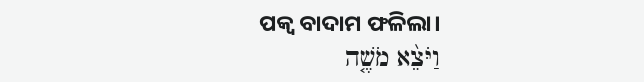ପକ୍ୱ ବାଦାମ ଫଳିଲା।
וַיֹּצֵ֨א מֹשֶׁ֤ה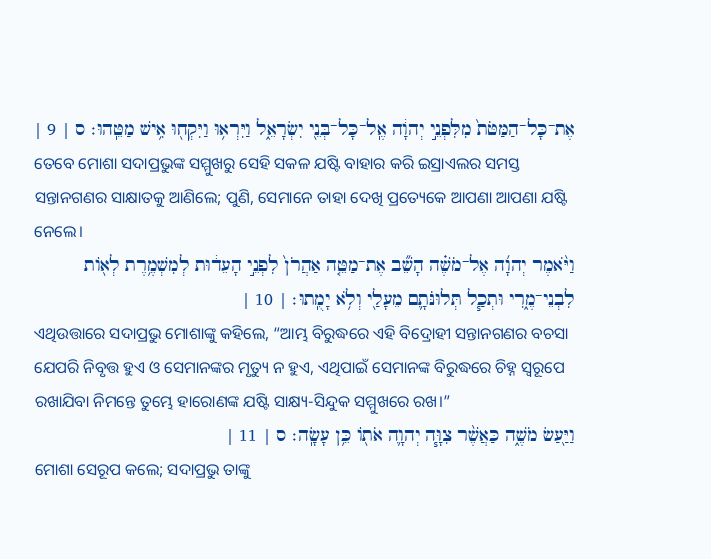אֶת־כָּל־הַמַּטֹּת֙ מִלִּפְנֵ֣י יְהוָ֔ה אֶֽל־כָּל־בְּנֵ֖י יִשְׂרָאֵ֑ל וַיִּרְא֥וּ וַיִּקְח֖וּ אִ֥ישׁ מַטֵּֽהוּ׃ ס | 9 |
ତେବେ ମୋଶା ସଦାପ୍ରଭୁଙ୍କ ସମ୍ମୁଖରୁ ସେହି ସକଳ ଯଷ୍ଟି ବାହାର କରି ଇସ୍ରାଏଲର ସମସ୍ତ ସନ୍ତାନଗଣର ସାକ୍ଷାତକୁ ଆଣିଲେ; ପୁଣି, ସେମାନେ ତାହା ଦେଖି ପ୍ରତ୍ୟେକେ ଆପଣା ଆପଣା ଯଷ୍ଟି ନେଲେ।
וַיֹּ֨אמֶר יְהוָ֜ה אֶל־מֹשֶׁ֗ה הָשֵׁ֞ב אֶת־מַטֵּ֤ה אַהֲרֹן֙ לִפְנֵ֣י הָעֵד֔וּת לְמִשְׁמֶ֥רֶת לְא֖וֹת לִבְנֵי־מֶ֑רִי וּתְכַ֧ל תְּלוּנֹּתָ֛ם מֵעָלַ֖י וְלֹ֥א יָמֻֽתוּ׃ | 10 |
ଏଥିଉତ୍ତାରେ ସଦାପ୍ରଭୁ ମୋଶାଙ୍କୁ କହିଲେ, “ଆମ୍ଭ ବିରୁଦ୍ଧରେ ଏହି ବିଦ୍ରୋହୀ ସନ୍ତାନଗଣର ବଚସା ଯେପରି ନିବୃତ୍ତ ହୁଏ ଓ ସେମାନଙ୍କର ମୃତ୍ୟୁ ନ ହୁଏ, ଏଥିପାଇଁ ସେମାନଙ୍କ ବିରୁଦ୍ଧରେ ଚିହ୍ନ ସ୍ୱରୂପେ ରଖାଯିବା ନିମନ୍ତେ ତୁମ୍ଭେ ହାରୋଣଙ୍କ ଯଷ୍ଟି ସାକ୍ଷ୍ୟ-ସିନ୍ଦୁକ ସମ୍ମୁଖରେ ରଖ।”
וַיַּ֖עַשׂ מֹשֶׁ֑ה כַּאֲשֶׁ֨ר צִוָּ֧ה יְהוָ֛ה אֹת֖וֹ כֵּ֥ן עָשָֽׂה׃ ס | 11 |
ମୋଶା ସେରୂପ କଲେ; ସଦାପ୍ରଭୁ ତାଙ୍କୁ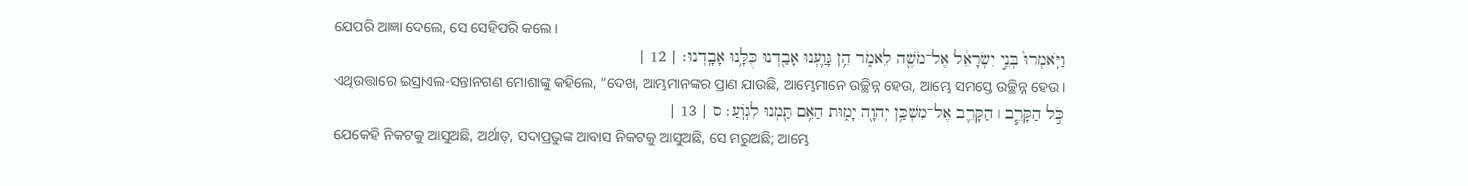ଯେପରି ଆଜ୍ଞା ଦେଲେ, ସେ ସେହିପରି କଲେ।
וַיֹּֽאמְרוּ֙ בְּנֵ֣י יִשְׂרָאֵ֔ל אֶל־מֹשֶׁ֖ה לֵאמֹ֑ר הֵ֥ן גָּוַ֛עְנוּ אָבַ֖דְנוּ כֻּלָּ֥נוּ אָבָֽדְנוּ׃ | 12 |
ଏଥିଉତ୍ତାରେ ଇସ୍ରାଏଲ-ସନ୍ତାନଗଣ ମୋଶାଙ୍କୁ କହିଲେ, “ଦେଖ, ଆମ୍ଭମାନଙ୍କର ପ୍ରାଣ ଯାଉଛି, ଆମ୍ଭେମାନେ ଉଚ୍ଛିନ୍ନ ହେଉ, ଆମ୍ଭେ ସମସ୍ତେ ଉଚ୍ଛିନ୍ନ ହେଉ।
כֹּ֣ל הַקָּרֵ֧ב ׀ הַקָּרֵ֛ב אֶל־מִשְׁכַּ֥ן יְהוָ֖ה יָמ֑וּת הַאִ֥ם תַּ֖מְנוּ לִגְוֹֽעַ׃ ס | 13 |
ଯେକେହି ନିକଟକୁ ଆସୁଅଛି, ଅର୍ଥାତ୍, ସଦାପ୍ରଭୁଙ୍କ ଆବାସ ନିକଟକୁ ଆସୁଅଛି, ସେ ମରୁଅଛି; ଆମ୍ଭେ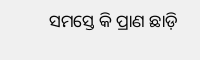ସମସ୍ତେ କି ପ୍ରାଣ ଛାଡ଼ି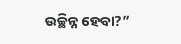ଉଚ୍ଛିନ୍ନ ହେବା?”